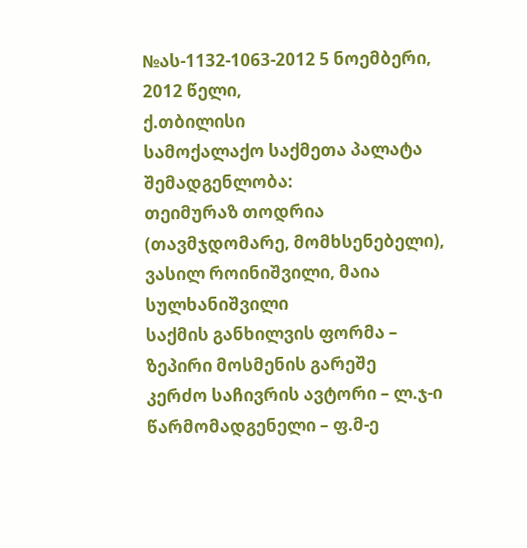№ას-1132-1063-2012 5 ნოემბერი, 2012 წელი,
ქ.თბილისი
სამოქალაქო საქმეთა პალატა
შემადგენლობა:
თეიმურაზ თოდრია (თავმჯდომარე, მომხსენებელი),
ვასილ როინიშვილი, მაია სულხანიშვილი
საქმის განხილვის ფორმა – ზეპირი მოსმენის გარეშე
კერძო საჩივრის ავტორი – ლ.ჯ-ი
წარმომადგენელი – ფ.მ-ე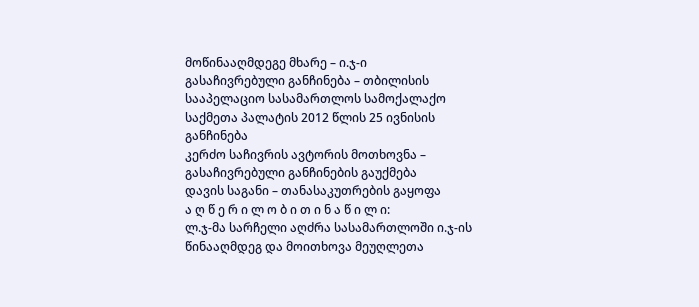მოწინააღმდეგე მხარე – ი.ჯ-ი
გასაჩივრებული განჩინება – თბილისის სააპელაციო სასამართლოს სამოქალაქო საქმეთა პალატის 2012 წლის 25 ივნისის განჩინება
კერძო საჩივრის ავტორის მოთხოვნა – გასაჩივრებული განჩინების გაუქმება
დავის საგანი – თანასაკუთრების გაყოფა
ა ღ წ ე რ ი ლ ო ბ ი თ ი ნ ა წ ი ლ ი:
ლ.ჯ-მა სარჩელი აღძრა სასამართლოში ი.ჯ-ის წინააღმდეგ და მოითხოვა მეუღლეთა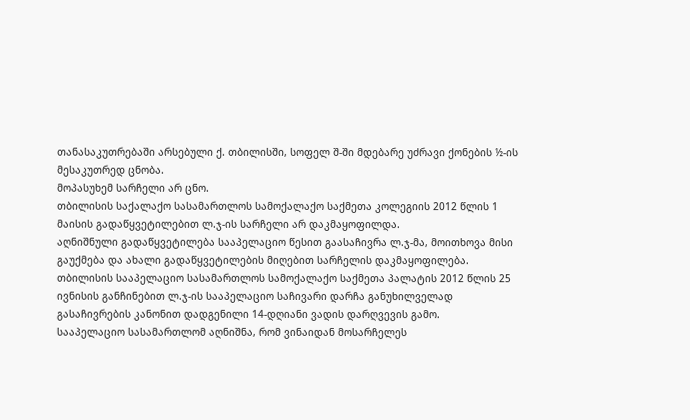თანასაკუთრებაში არსებული ქ. თბილისში, სოფელ შ-ში მდებარე უძრავი ქონების ½-ის მესაკუთრედ ცნობა.
მოპასუხემ სარჩელი არ ცნო.
თბილისის საქალაქო სასამართლოს სამოქალაქო საქმეთა კოლეგიის 2012 წლის 1 მაისის გადაწყვეტილებით ლ.ჯ-ის სარჩელი არ დაკმაყოფილდა.
აღნიშნული გადაწყვეტილება სააპელაციო წესით გაასაჩივრა ლ.ჯ-მა, მოითხოვა მისი გაუქმება და ახალი გადაწყვეტილების მიღებით სარჩელის დაკმაყოფილება.
თბილისის სააპელაციო სასამართლოს სამოქალაქო საქმეთა პალატის 2012 წლის 25 ივნისის განჩინებით ლ.ჯ-ის სააპელაციო საჩივარი დარჩა განუხილველად გასაჩივრების კანონით დადგენილი 14-დღიანი ვადის დარღვევის გამო.
სააპელაციო სასამართლომ აღნიშნა, რომ ვინაიდან მოსარჩელეს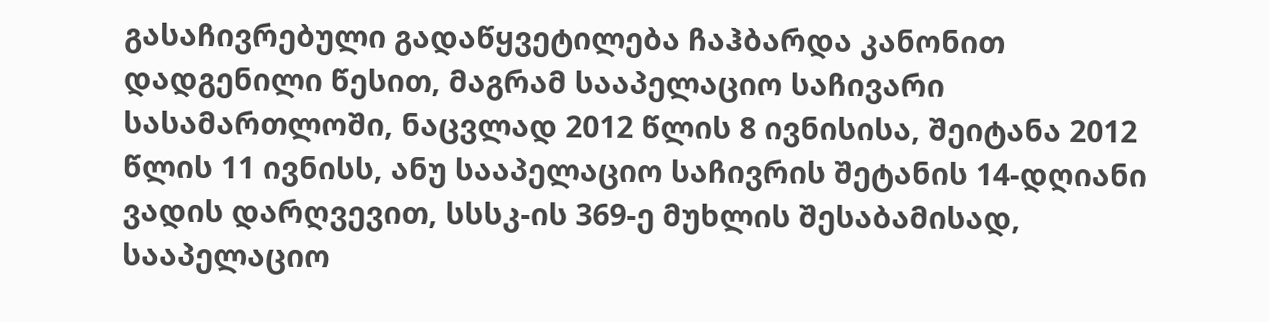გასაჩივრებული გადაწყვეტილება ჩაჰბარდა კანონით დადგენილი წესით, მაგრამ სააპელაციო საჩივარი სასამართლოში, ნაცვლად 2012 წლის 8 ივნისისა, შეიტანა 2012 წლის 11 ივნისს, ანუ სააპელაციო საჩივრის შეტანის 14-დღიანი ვადის დარღვევით, სსსკ-ის 369-ე მუხლის შესაბამისად, სააპელაციო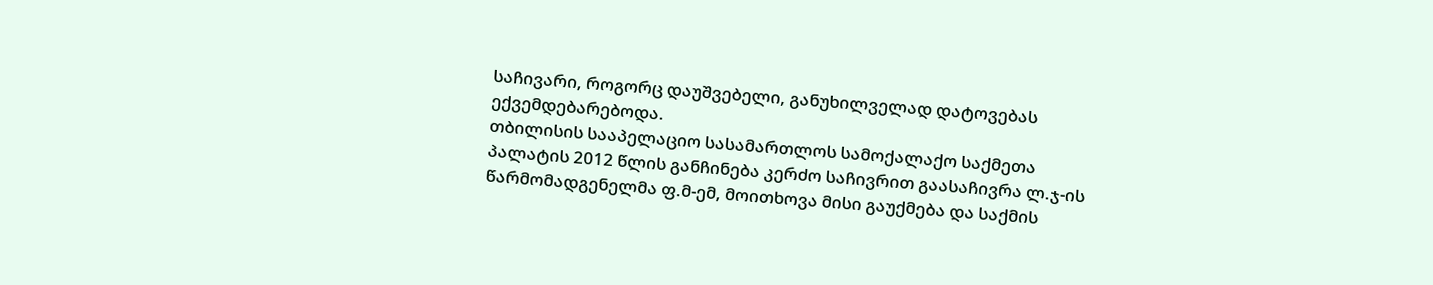საჩივარი, როგორც დაუშვებელი, განუხილველად დატოვებას ექვემდებარებოდა.
თბილისის სააპელაციო სასამართლოს სამოქალაქო საქმეთა პალატის 2012 წლის განჩინება კერძო საჩივრით გაასაჩივრა ლ.ჯ-ის წარმომადგენელმა ფ.მ-ემ, მოითხოვა მისი გაუქმება და საქმის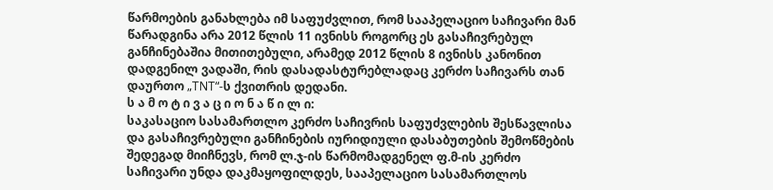წარმოების განახლება იმ საფუძვლით, რომ სააპელაციო საჩივარი მან წარადგინა არა 2012 წლის 11 ივნისს როგორც ეს გასაჩივრებულ განჩინებაშია მითითებული, არამედ 2012 წლის 8 ივნისს კანონით დადგენილ ვადაში, რის დასადასტურებლადაც კერძო საჩივარს თან დაურთო „TNT“-ს ქვითრის დედანი.
ს ა მ ო ტ ი ვ ა ც ი ო ნ ა წ ი ლ ი:
საკასაციო სასამართლო კერძო საჩივრის საფუძვლების შესწავლისა და გასაჩივრებული განჩინების იურიდიული დასაბუთების შემოწმების შედეგად მიიჩნევს, რომ ლ.ჯ-ის წარმომადგენელ ფ.მ-ის კერძო საჩივარი უნდა დაკმაყოფილდეს, სააპელაციო სასამართლოს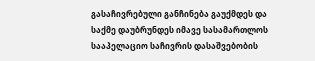გასაჩივრებული განჩინება გაუქმდეს და საქმე დაუბრუნდეს იმავე სასამართლოს სააპელაციო საჩივრის დასაშვებობის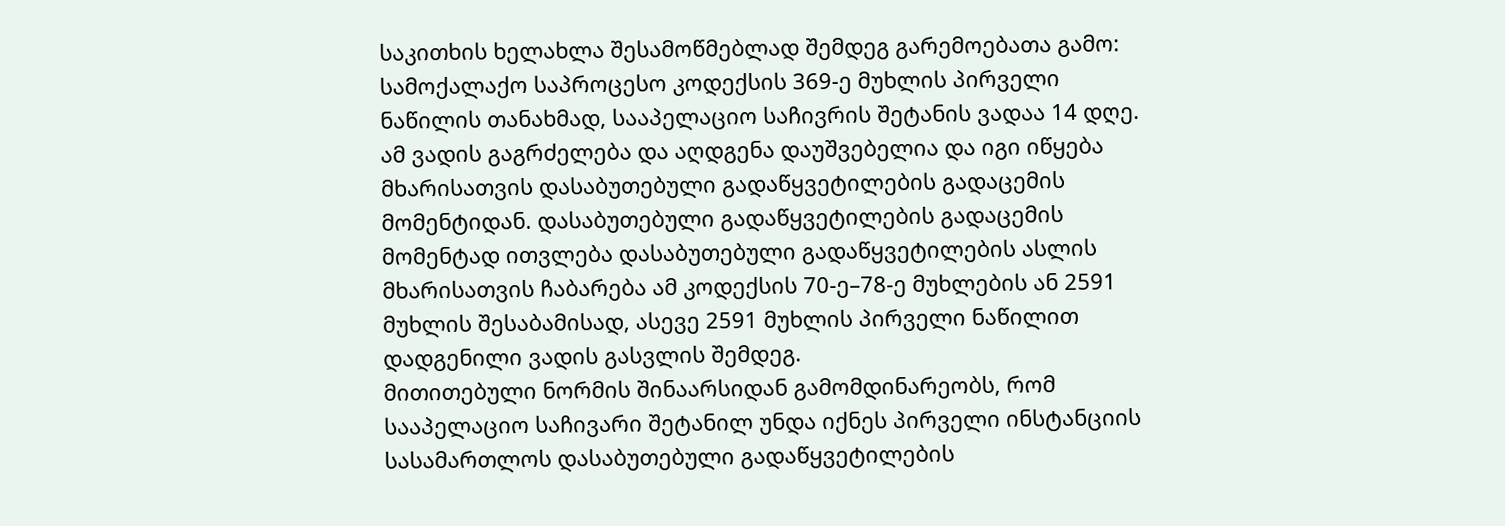საკითხის ხელახლა შესამოწმებლად შემდეგ გარემოებათა გამო:
სამოქალაქო საპროცესო კოდექსის 369-ე მუხლის პირველი ნაწილის თანახმად, სააპელაციო საჩივრის შეტანის ვადაა 14 დღე. ამ ვადის გაგრძელება და აღდგენა დაუშვებელია და იგი იწყება მხარისათვის დასაბუთებული გადაწყვეტილების გადაცემის მომენტიდან. დასაბუთებული გადაწყვეტილების გადაცემის მომენტად ითვლება დასაბუთებული გადაწყვეტილების ასლის მხარისათვის ჩაბარება ამ კოდექსის 70-ე–78-ე მუხლების ან 2591 მუხლის შესაბამისად, ასევე 2591 მუხლის პირველი ნაწილით დადგენილი ვადის გასვლის შემდეგ.
მითითებული ნორმის შინაარსიდან გამომდინარეობს, რომ სააპელაციო საჩივარი შეტანილ უნდა იქნეს პირველი ინსტანციის სასამართლოს დასაბუთებული გადაწყვეტილების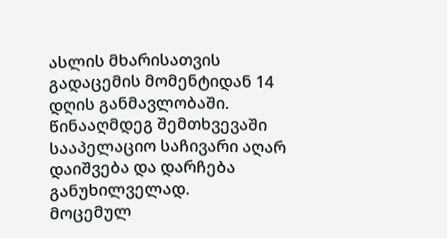ასლის მხარისათვის გადაცემის მომენტიდან 14 დღის განმავლობაში. წინააღმდეგ შემთხვევაში სააპელაციო საჩივარი აღარ დაიშვება და დარჩება განუხილველად.
მოცემულ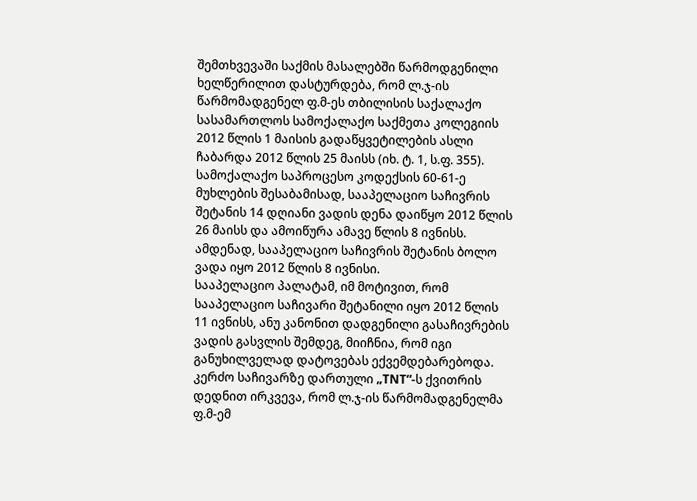შემთხვევაში საქმის მასალებში წარმოდგენილი ხელწერილით დასტურდება, რომ ლ.ჯ-ის წარმომადგენელ ფ.მ-ეს თბილისის საქალაქო სასამართლოს სამოქალაქო საქმეთა კოლეგიის 2012 წლის 1 მაისის გადაწყვეტილების ასლი ჩაბარდა 2012 წლის 25 მაისს (იხ. ტ. 1, ს.ფ. 355). სამოქალაქო საპროცესო კოდექსის 60-61-ე მუხლების შესაბამისად, სააპელაციო საჩივრის შეტანის 14 დღიანი ვადის დენა დაიწყო 2012 წლის 26 მაისს და ამოიწურა ამავე წლის 8 ივნისს. ამდენად, სააპელაციო საჩივრის შეტანის ბოლო ვადა იყო 2012 წლის 8 ივნისი.
სააპელაციო პალატამ, იმ მოტივით, რომ სააპელაციო საჩივარი შეტანილი იყო 2012 წლის 11 ივნისს, ანუ კანონით დადგენილი გასაჩივრების ვადის გასვლის შემდეგ, მიიჩნია, რომ იგი განუხილველად დატოვებას ექვემდებარებოდა.
კერძო საჩივარზე დართული „TNT“-ს ქვითრის დედნით ირკვევა, რომ ლ.ჯ-ის წარმომადგენელმა ფ.მ-ემ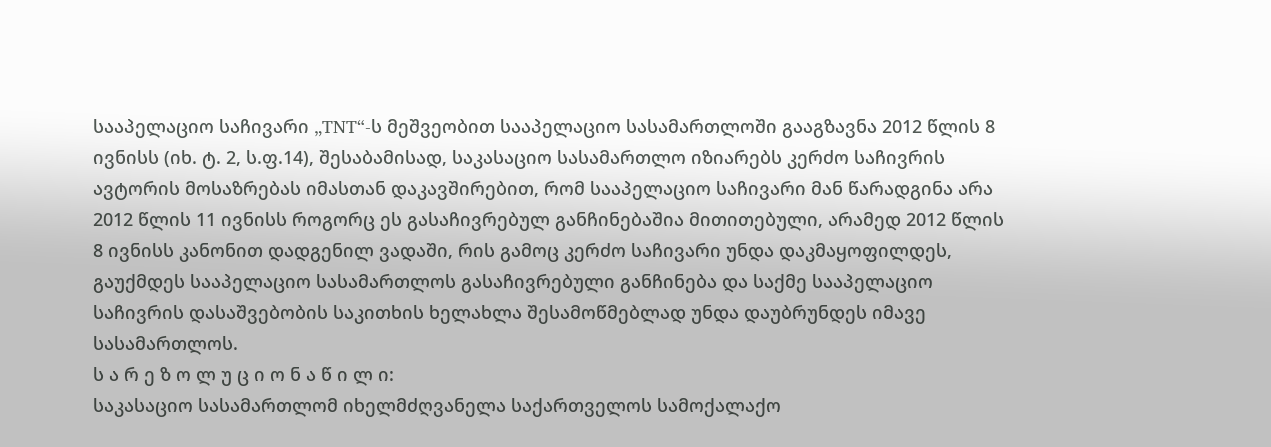სააპელაციო საჩივარი „TNT“-ს მეშვეობით სააპელაციო სასამართლოში გააგზავნა 2012 წლის 8 ივნისს (იხ. ტ. 2, ს.ფ.14), შესაბამისად, საკასაციო სასამართლო იზიარებს კერძო საჩივრის ავტორის მოსაზრებას იმასთან დაკავშირებით, რომ სააპელაციო საჩივარი მან წარადგინა არა 2012 წლის 11 ივნისს როგორც ეს გასაჩივრებულ განჩინებაშია მითითებული, არამედ 2012 წლის 8 ივნისს კანონით დადგენილ ვადაში, რის გამოც კერძო საჩივარი უნდა დაკმაყოფილდეს, გაუქმდეს სააპელაციო სასამართლოს გასაჩივრებული განჩინება და საქმე სააპელაციო საჩივრის დასაშვებობის საკითხის ხელახლა შესამოწმებლად უნდა დაუბრუნდეს იმავე სასამართლოს.
ს ა რ ე ზ ო ლ უ ც ი ო ნ ა წ ი ლ ი:
საკასაციო სასამართლომ იხელმძღვანელა საქართველოს სამოქალაქო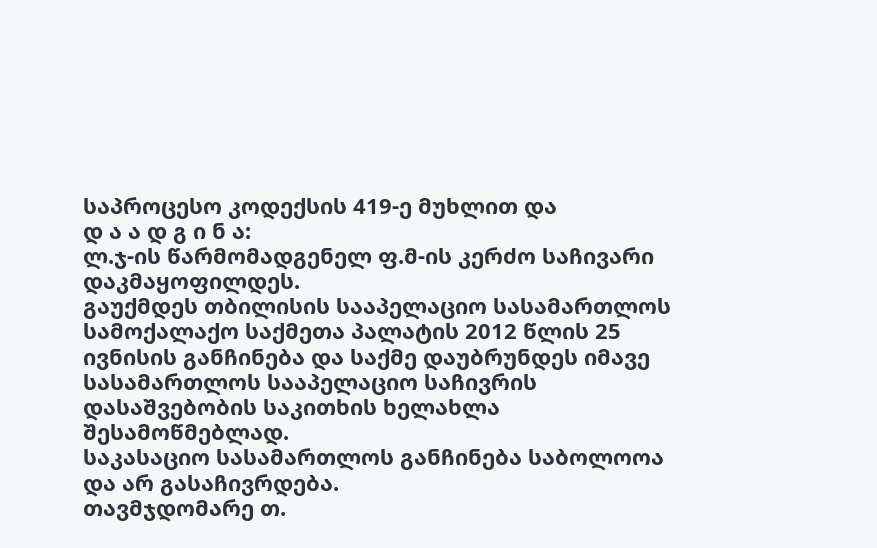საპროცესო კოდექსის 419-ე მუხლით და
დ ა ა დ გ ი ნ ა:
ლ.ჯ-ის წარმომადგენელ ფ.მ-ის კერძო საჩივარი დაკმაყოფილდეს.
გაუქმდეს თბილისის სააპელაციო სასამართლოს სამოქალაქო საქმეთა პალატის 2012 წლის 25 ივნისის განჩინება და საქმე დაუბრუნდეს იმავე სასამართლოს სააპელაციო საჩივრის დასაშვებობის საკითხის ხელახლა შესამოწმებლად.
საკასაციო სასამართლოს განჩინება საბოლოოა და არ გასაჩივრდება.
თავმჯდომარე თ.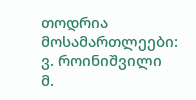თოდრია
მოსამართლეები: ვ. როინიშვილი
მ.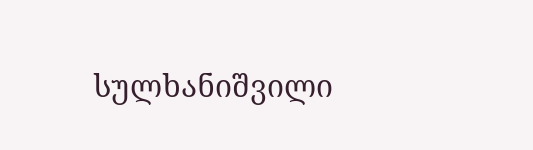სულხანიშვილი